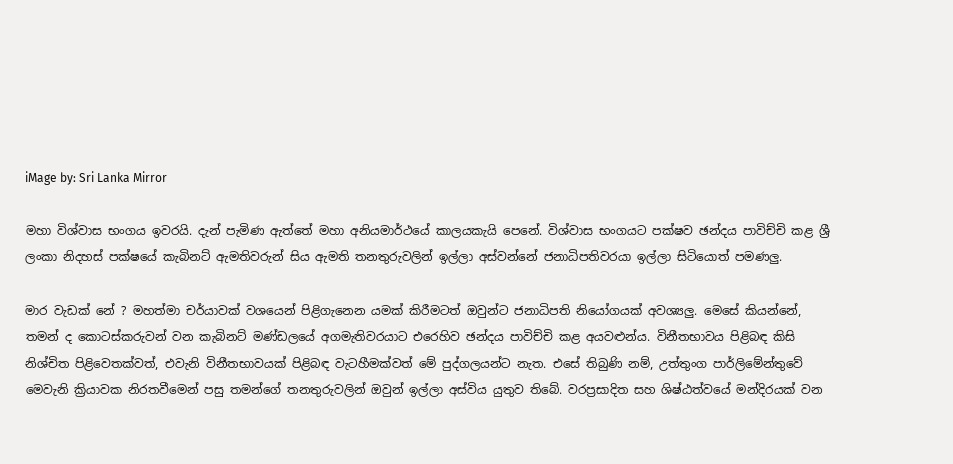iMage by: Sri Lanka Mirror

මහා විශ්වාස භංගය ඉවරයි. දැන් පැමිණ ඇත්තේ මහා අනියමාර්ථයේ කාලයකැයි පෙනේ. විශ්වාස භංගයට පක්ෂව ඡන්දය පාවිච්චි කළ ශ්‍රී ලංකා නිදහස් පක්ෂයේ කැබිනට් ඇමතිවරුන් සිය ඇමති තනතුරුවලින් ඉල්ලා අස්වන්නේ ජනාධිපතිවරයා ඉල්ලා සිටියොත් පමණලු.

මාර වැඩක් නේ ? මහත්මා චර්යාවක් වශයෙන් පිළිගැනෙන යමක් කිරීමටත් ඔවුන්ට ජනාධිපති නියෝගයක් අවශ්‍යලු. මෙසේ කියන්නේ, තමන් ද කොටස්කරුවන් වන කැබිනට් මණ්ඩලයේ අගමැතිවරයාට එරෙහිව ඡන්දය පාවිච්චි කළ අයවළුන්ය. විනීතභාවය පිළිබඳ කිසි නිශ්චිත පිළිවෙතක්වත්, එවැනි විනීතභාවයක් පිළිබඳ වැටහීමක්වත් මේ පුද්ගලයන්ට නැත. එසේ තිබුණි නම්, උත්තුංග පාර්ලිමේන්තුවේ මෙවැනි ක්‍රියාවක නිරතවීමෙන් පසු තමන්ගේ තනතුරුවලින් ඔවුන් ඉල්ලා අස්විය යුතුව තිබේ. වරප්‍රසාදිත සහ ශිෂ්ඨත්වයේ මන්දිරයක් වන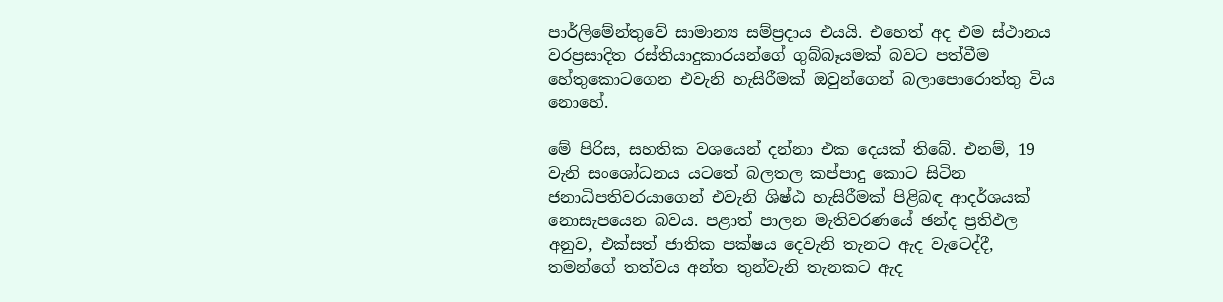පාර්ලිමේන්තුවේ සාමාන්‍ය සම්ප්‍රදාය එයයි. එහෙත් අද එම ස්ථානය වරප්‍රසාදිත රස්තියාදුකාරයන්ගේ ගුබ්බෑයමක් බවට පත්වීම හේතුකොටගෙන එවැනි හැසිරීමක් ඔවුන්ගෙන් බලාපොරොත්තු විය නොහේ.

මේ පිරිස, සහතික වශයෙන් දන්නා එක දෙයක් තිබේ. එනම්, 19 වැනි සංශෝධනය යටතේ බලතල කප්පාදු කොට සිටින ජනාධිපතිවරයාගෙන් එවැනි ශිෂ්ඨ හැසිරීමක් පිළිබඳ ආදර්ශයක් නොසැපයෙන බවය. පළාත් පාලන මැතිවරණයේ ඡන්ද ප්‍රතිඵල අනුව, එක්සත් ජාතික පක්ෂය දෙවැනි තැනට ඇද වැටෙද්දී, තමන්ගේ තත්වය අන්ත තුන්වැනි තැනකට ඇද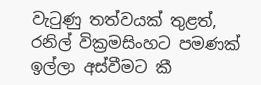වැටුණු තත්වයක් තුළත්, රනිල් වික්‍රමසිංහට පමණක් ඉල්ලා අස්වීමට කී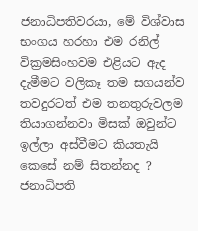ජනාධිපතිවරයා, මේ විශ්වාස භංගය හරහා එම රනිල් වික්‍රමසිංහවම එළියට ඇද දැමීමට වලිකෑ තම සගයන්ව තවදුරටත් එම තනතුරුවලම තියාගන්නවා මිසක් ඔවුන්ට ඉල්ලා අස්වීමට කියතැයි කෙසේ නම් සිතන්නද ? ජනාධිපති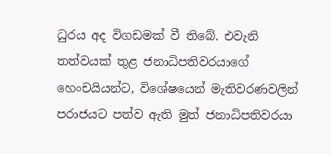ධුරය අද විගඩමක් වී තිබේ. එවැනි තත්වයක් තුළ ජනාධිපතිවරයාගේ හෙංචයියන්ට, විශේෂයෙන් මැතිවරණවලින් පරාජයට පත්ව ඇති මුත් ජනාධිපතිවරයා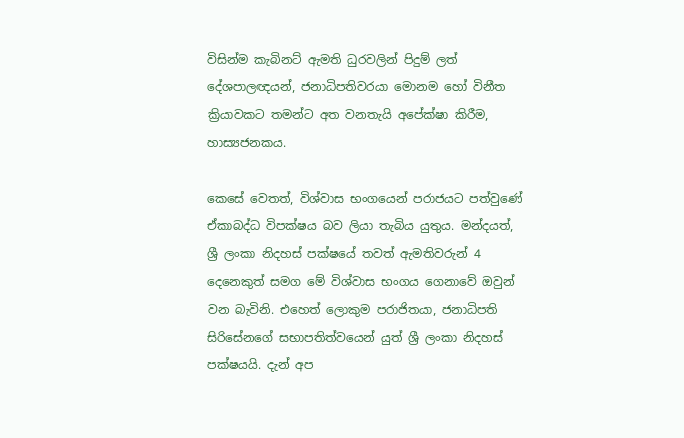විසින්ම කැබිනට් ඇමති ධුරවලින් පිදුම් ලත් දේශපාලඥයන්, ජනාධිපතිවරයා මොනම හෝ විනීත ක්‍රියාවකට තමන්ට අත වනතැයි අපේක්ෂා කිරීම, හාස්‍යජනකය.

කෙසේ වෙතත්, විශ්වාස භංගයෙන් පරාජයට පත්වුණේ ඒකාබද්ධ විපක්ෂය බව ලියා තැබිය යුතුය. මන්දයත්, ශ්‍රී ලංකා නිදහස් පක්ෂයේ තවත් ඇමතිවරුන් 4 දෙනෙකුත් සමග මේ විශ්වාස භංගය ගෙනාවේ ඔවුන් වන බැවිනි. එහෙත් ලොකුම පරාජිතයා, ජනාධිපති සිරිසේනගේ සභාපතිත්වයෙන් යුත් ශ්‍රී ලංකා නිදහස් පක්ෂයයි. දැන් අප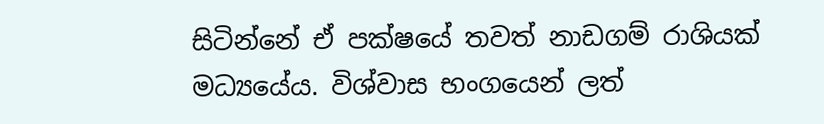සිටින්නේ ඒ පක්ෂයේ තවත් නාඩගම් රාශියක් මධ්‍යයේය. විශ්වාස භංගයෙන් ලත්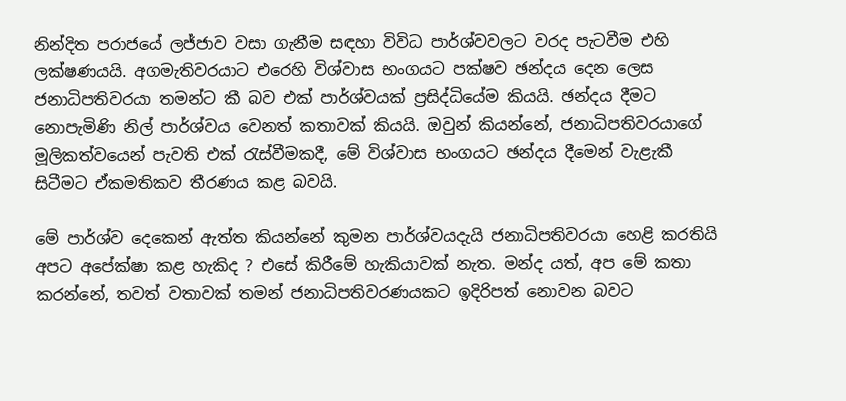නින්දිත පරාජයේ ලජ්ජාව වසා ගැනීම සඳහා විවිධ පාර්ශ්වවලට වරද පැටවීම එහි ලක්ෂණයයි. අගමැතිවරයාට එරෙහි විශ්වාස භංගයට පක්ෂව ඡන්දය දෙන ලෙස ජනාධිපතිවරයා තමන්ට කී බව එක් පාර්ශ්වයක් ප්‍රසිද්ධියේම කියයි. ඡන්දය දීමට නොපැමිණි නිල් පාර්ශ්වය වෙනත් කතාවක් කියයි. ඔවුන් කියන්නේ, ජනාධිපතිවරයාගේ මූලිකත්වයෙන් පැවති එක් රැස්වීමකදී, මේ විශ්වාස භංගයට ඡන්දය දීමෙන් වැළැකී සිටීමට ඒකමතිකව තීරණය කළ බවයි.

මේ පාර්ශ්ව දෙකෙන් ඇත්ත කියන්නේ කුමන පාර්ශ්වයදැයි ජනාධිපතිවරයා හෙළි කරතියි අපට අපේක්ෂා කළ හැකිද ? එසේ කිරීමේ හැකියාවක් නැත. මන්ද යත්, අප මේ කතා කරන්නේ, තවත් වතාවක් තමන් ජනාධිපතිවරණයකට ඉදිරිපත් නොවන බවට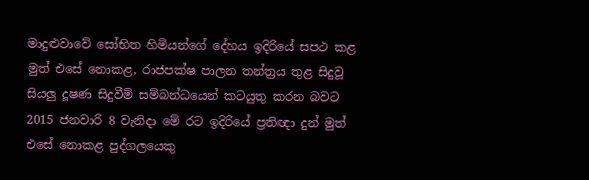මාදුළුවාවේ සෝභිත හිමියන්ගේ දේහය ඉදිරියේ සපථ කළ මුත් එසේ නොකළ, රාජපක්ෂ පාලන තන්ත්‍රය තුළ සිදුවූ සියලු දූෂණ සිදුවීම් සම්බන්ධයෙන් කටයුතු කරන බවට 2015 ජනවාරි 8 වැනිදා මේ රට ඉදිරියේ ප්‍රතිඥා දුන් මුත් එසේ නොකළ පුද්ගලයෙකු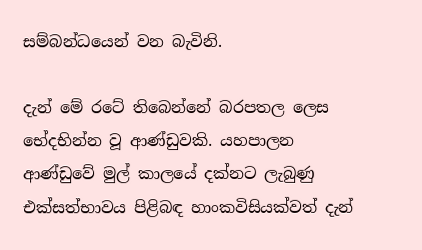සම්බන්ධයෙන් වන බැවිනි.

දැන් මේ රටේ තිබෙන්නේ බරපතල ලෙස භේදභින්න වූ ආණ්ඩුවකි. යහපාලන ආණ්ඩුවේ මුල් කාලයේ දක්නට ලැබුණු එක්සත්භාවය පිළිබඳ හාංකවිසියක්වත් දැන්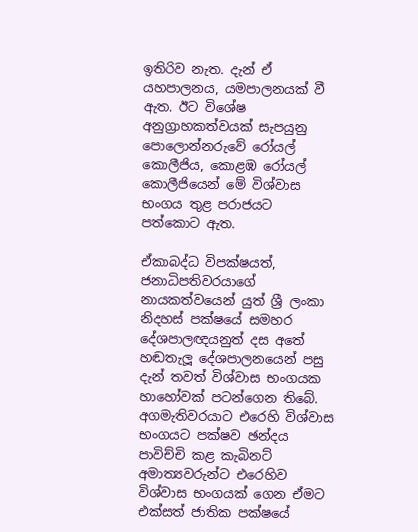ඉතිරිව නැත. දැන් ඒ යහපාලනය, යමපාලනයක් වී ඇත. ඊට විශේෂ අනුග්‍රාහකත්වයක් සැපයුනු පොලොන්නරුවේ රෝයල් කොලීජිය, කොළඹ රෝයල් කොලීජියෙන් මේ විශ්වාස භංගය තුළ පරාජයට පත්කොට ඇත.

ඒකාබද්ධ විපක්ෂයත්, ජනාධිපතිවරයාගේ නායකත්වයෙන් යුත් ශ්‍රී ලංකා නිදහස් පක්ෂයේ සමහර දේශපාලඥයනුත් දස අතේ හඬතැලූ දේශපාලනයෙන් පසු දැන් තවත් විශ්වාස භංගයක හාහෝවක් පටන්ගෙන තිබේ. අගමැතිවරයාට එරෙහි විශ්වාස භංගයට පක්ෂව ඡන්දය පාවිච්චි කළ කැබිනට් අමාත්‍යවරුන්ට එරෙහිව විශ්වාස භංගයක් ගෙන ඒමට එක්සත් ජාතික පක්ෂයේ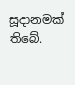සූදානමක් තිබේ.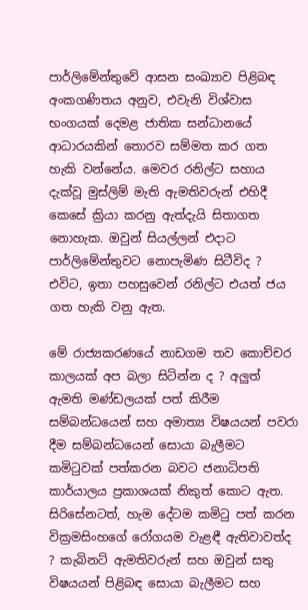පාර්ලිමේන්තුවේ ආසන සංඛ්‍යාව පිළිබඳ අංකගණිතය අනුව, එවැනි විශ්වාස භංගයක් දෙමළ ජාතික සන්ධානයේ ආධාරයකින් තොරව සම්මත කර ගත හැකි වන්නේය. මෙවර රනිල්ට සහාය දැක්වූ මුස්ලිම් මැති ඇමතිවරුන් එහිදී කෙසේ ක්‍රියා කරනු ඇත්දැයි සිතාගත නොහැක. ඔවුන් සියල්ලන් එදාට පාර්ලිමේන්තුවට නොපැමිණ සිටීවිද ? එවිට, ඉතා පහසුවෙන් රනිල්ට එයත් ජය ගත හැකි වනු ඇත.

මේ රාජ්‍යකරණයේ නාඩගම තව කොච්චර කාලයක් අප බලා සිටින්න ද ? අලුත් ඇමති මණ්ඩලයක් පත් කිරීම සම්බන්ධයෙන් සහ අමාත්‍ය විෂයයන් පවරා දීම සම්බන්ධයෙන් සොයා බැලීමට කමිටුවක් පත්කරන බවට ජනාධිපති කාර්යාලය ප්‍රකාශයක් නිකුත් කොට ඇත. සිරිසේනටත්, හැම දේටම කමිටු පත් කරන වික්‍රමසිංහගේ රෝගයම වැළඳී ඇතිවාවත්ද ? කැබිනට් ඇමතිවරුන් සහ ඔවුන් සතු විෂයයන් පිළිබඳ සොයා බැලීමට සහ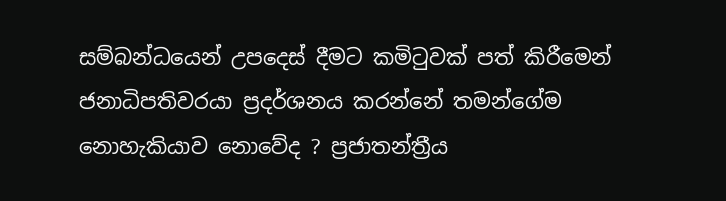සම්බන්ධයෙන් උපදෙස් දීමට කමිටුවක් පත් කිරීමෙන් ජනාධිපතිවරයා ප්‍රදර්ශනය කරන්නේ තමන්ගේම නොහැකියාව නොවේද ? ප්‍රජාතන්ත්‍රීය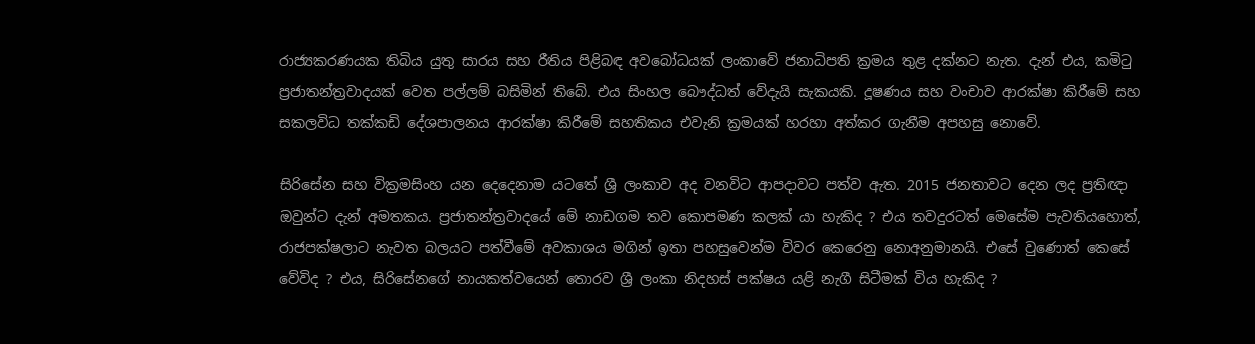රාජ්‍යකරණයක තිබිය යුතු සාරය සහ රීතිය පිළිබඳ අවබෝධයක් ලංකාවේ ජනාධිපති ක්‍රමය තුළ දක්නට නැත. දැන් එය, කමිටු ප්‍රජාතන්ත්‍රවාදයක් වෙත පල්ලම් බසිමින් තිබේ. එය සිංහල බෞද්ධත් වේදැයි සැකයකි. දූෂණය සහ වංචාව ආරක්ෂා කිරීමේ සහ සකලවිධ තක්කඩි දේශපාලනය ආරක්ෂා කිරීමේ සහතිකය එවැනි ක්‍රමයක් හරහා අත්කර ගැනීම අපහසු නොවේ.

සිරිසේන සහ වික්‍රමසිංහ යන දෙදෙනාම යටතේ ශ්‍රී ලංකාව අද වනවිට ආපදාවට පත්ව ඇත. 2015 ජනතාවට දෙන ලද ප්‍රතිඥා ඔවුන්ට දැන් අමතකය. ප්‍රජාතන්ත්‍රවාදයේ මේ නාඩගම තව කොපමණ කලක් යා හැකිද ? එය තවදුරටත් මෙසේම පැවතියහොත්, රාජපක්ෂලාට නැවත බලයට පත්වීමේ අවකාශය මගින් ඉතා පහසුවෙන්ම විවර කෙරෙනු නොඅනුමානයි. එසේ වුණොත් කෙසේ වේවිද ? එය, සිරිසේනගේ නායකත්වයෙන් තොරව ශ්‍රී ලංකා නිදහස් පක්ෂය යළි නැගී සිටීමක් විය හැකිද ?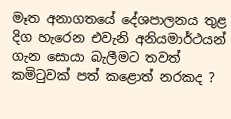මෑත අනාගතයේ දේශපාලනය තුළ දිග හැරෙන එවැනි අනියමාර්ථයන් ගැන සොයා බැලීමට තවත් කමිටුවක් පත් කළොත් නරකද ?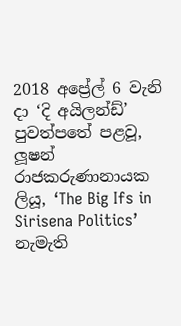2018 අප්‍රේල් 6 වැනි දා ‘දි අයිලන්ඩ්’ පුවත්පතේ පළවූ, ලූෂන් රාජකරුණානායක ලියූ, ‘The Big Ifs in Sirisena Politics’ නැමැති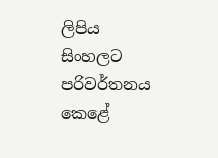ලිපිය සිංහලට පරිවර්තනය කෙළේ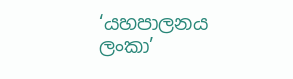‘යහපාලනය ලංකා’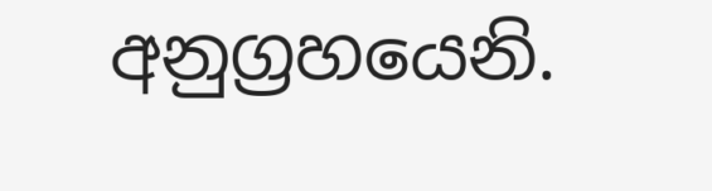අනුග්‍රහයෙනි.